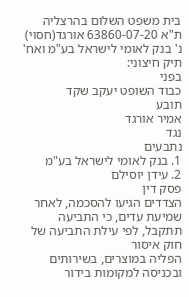בית משפט השלום בהרצליה
ת"א 63860-07-20 אורגד(חסוי) נ' בנק לאומי לישראל בע"מ ואח'
תיק חיצוני:
בפני
כבוד השופט יעקב שקד
תובע
אמיר אורגד
נגד
נתבעים
1. בנק לאומי לישראל בע"מ
2. עידן יוסילם
פסק דין
הצדדים הגיעו להסכמה, לאחר שמיעת עדים, כי התביעה תתקבל, לפי עילת התביעה של חוק איסור
הפליה במוצרים, בשירותים ובכניסה למקומות בידור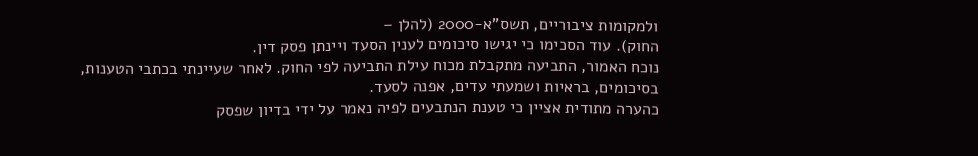ולמקומות ציבוריים, תשס"א-2000 (להלן –
החוק). עוד הסכימו כי יגישו סיכומים לענין הסעד ויינתן פסק דין.
נוכח האמור, התביעה מתקבלת מכוח עילת התביעה לפי החוק. לאחר שעיינתי בכתבי הטענות,
בסיכומים, בראיות ושמעתי עדים, אפנה לסעד.
כהערה מתודית אציין כי טענת הנתבעים לפיה נאמר על ידי בדיון שפסק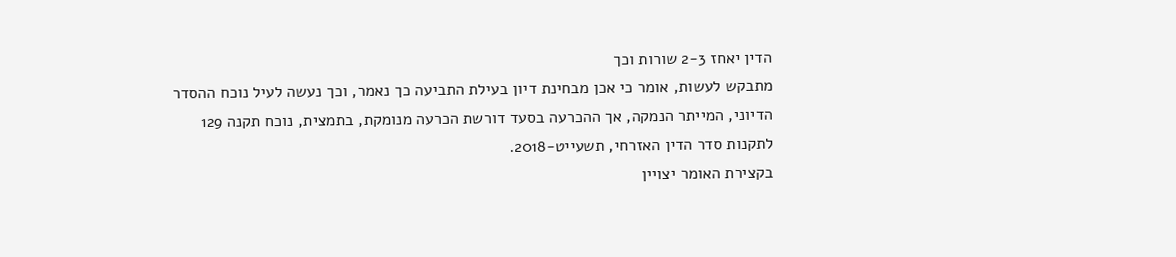הדין יאחז 2-3 שורות וכך
מתבקש לעשות, אומר כי אכן מבחינת דיון בעילת התביעה כך נאמר, וכך נעשה לעיל נוכח ההסדר
הדיוני, המייתר הנמקה, אך ההכרעה בסעד דורשת הכרעה מנומקת, בתמצית, נוכח תקנה 129
לתקנות סדר הדין האזרחי, תשעייט-2018.
בקצירת האומר יצויין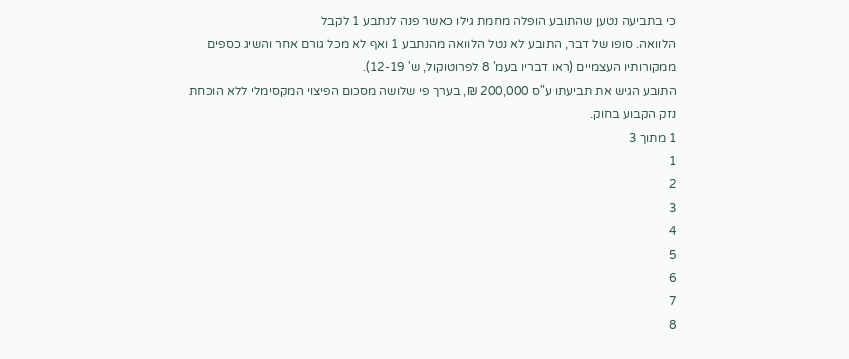כי בתביעה נטען שהתובע הופלה מחמת גילו כאשר פנה לנתבע 1 לקבל
הלוואה. סופו של דבר, התובע לא נטל הלוואה מהנתבע 1 ואף לא מכל גורם אחר והשיג כספים
ממקורותיו העצמיים (ראו דבריו בעמ' 8 לפרוטוקול, ש' 12-19).
התובע הגיש את תביעתו ע"ס 200,000 ₪, בערך פי שלושה מסכום הפיצוי המקסימלי ללא הוכחת
נזק הקבוע בחוק.
1 מתוך 3
1
2
3
4
5
6
7
8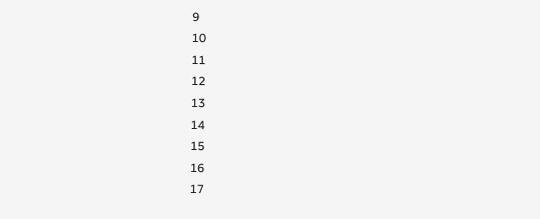9
10
11
12
13
14
15
16
17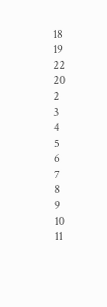18
19
22
20
2
3
4
5
6
7
8
9
10
11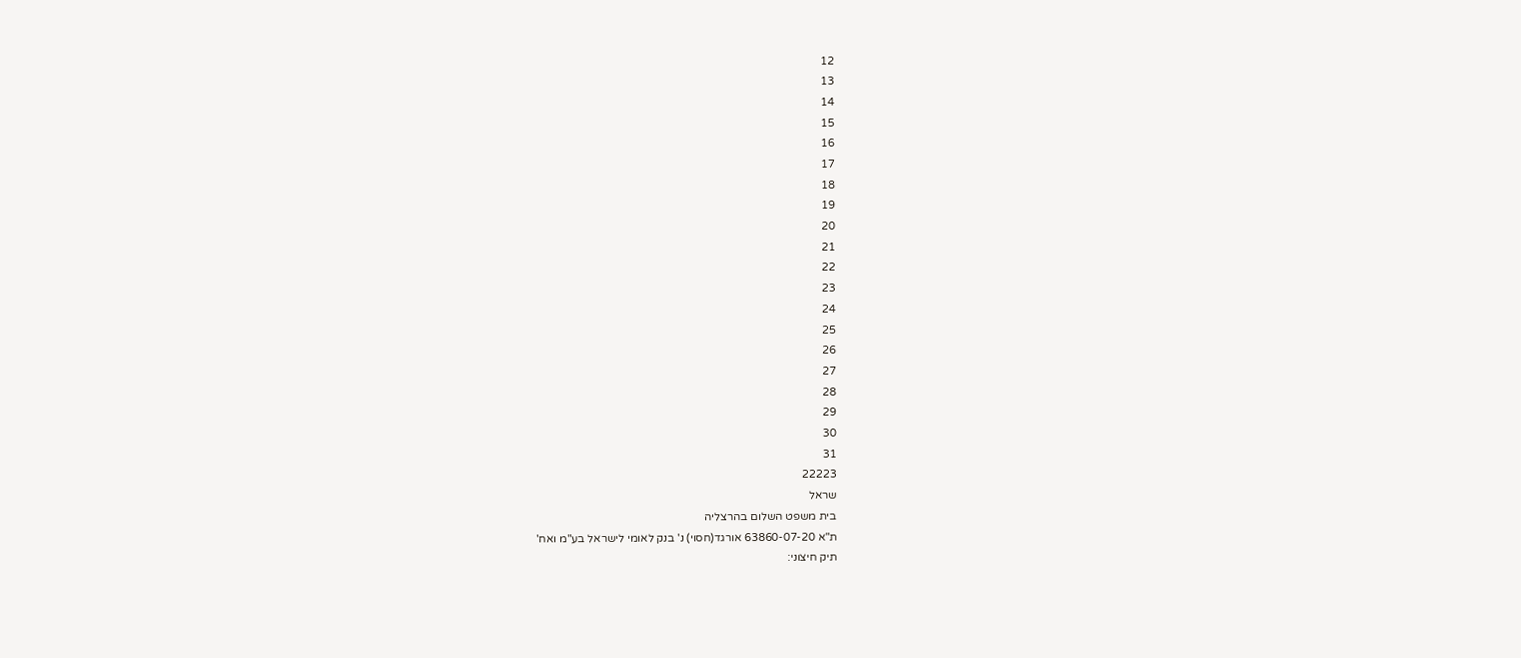12
13
14
15
16
17
18
19
20
21
22
23
24
25
26
27
28
29
30
31
22223
שראל
בית משפט השלום בהרצליה
ת"א 63860-07-20 אורגד(חסוי) נ' בנק לאומי לישראל בע"מ ואח'
תיק חיצוני: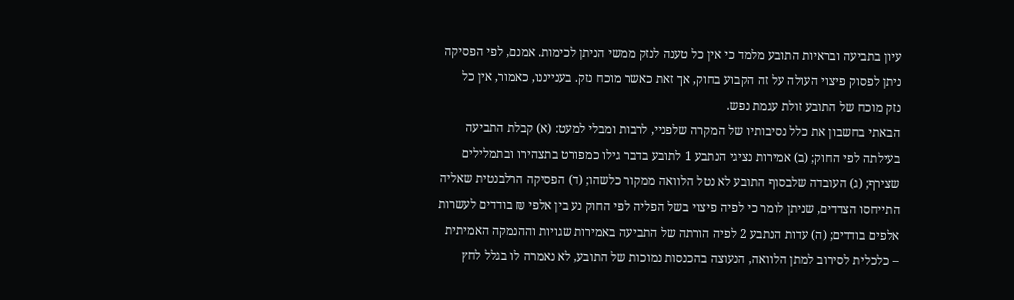עיון בתביעה ובראיות התובע מלמד כי אין כל טענה לנזק ממשי הניתן לכימות. אמנם, לפי הפסיקה
ניתן לפסוק פיצוי העולה על זה הקבוע בחוק, אך זאת כאשר מוכח נזק. בענייננו, כאמור, אין כל
נזק מוכח של התובע זולת עגמת נפש.
הבאתי בחשבון את כלל נסיבותיו של המקרה שלפניי, לרבות ומבלי למעט: (א) קבלת התביעה
בעילתה לפי החוק; (ב) אמירות נציגי הנתבע 1 לתובע בדבר גילו כמפורט בתצהירו ובתמלילים
שצירף; (ג) העובדה שלבסוף התובע לא נטל הלוואה ממקור כלשהו; (ד) הפסיקה הרלבנטית שאליה
התייחסו הצדדים, שניתן לומר כי לפיה פיצוי בשל הפליה לפי החוק נע בין אלפי ₪ בודדים לעשרות
אלפים בודדים; (ה) עדות הנתבע 2 לפיה הורתה של התביעה באמירות שגויות וההנמקה האמיתית
– כלכלית לסירוב למתן הלוואה, הנעוצה בהכנסות נמוכות של התובע, לא נאמרה לו בגלל לחץ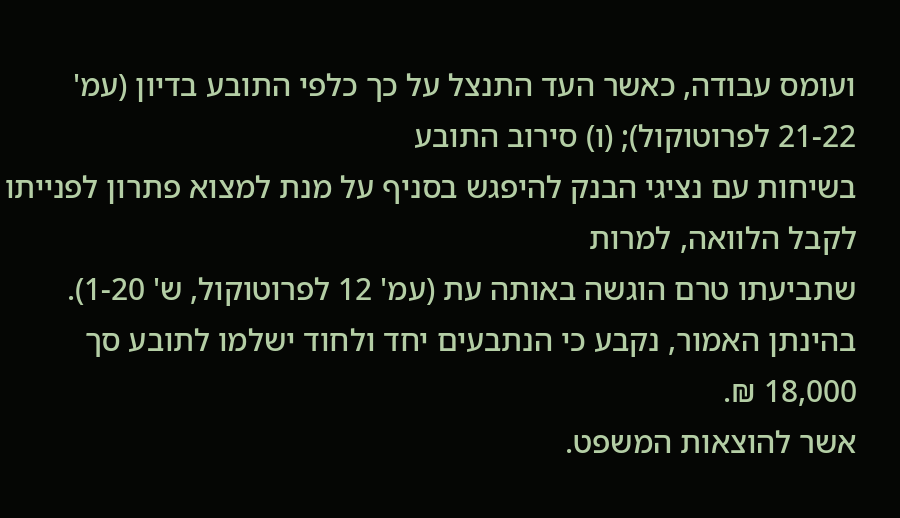ועומס עבודה, כאשר העד התנצל על כך כלפי התובע בדיון (עמ' 21-22 לפרוטוקול); (ו) סירוב התובע
בשיחות עם נציגי הבנק להיפגש בסניף על מנת למצוא פתרון לפנייתו לקבל הלוואה, למרות
שתביעתו טרם הוגשה באותה עת (עמ' 12 לפרוטוקול, ש' 1-20).
בהינתן האמור, נקבע כי הנתבעים יחד ולחוד ישלמו לתובע סך 18,000 ₪.
אשר להוצאות המשפט.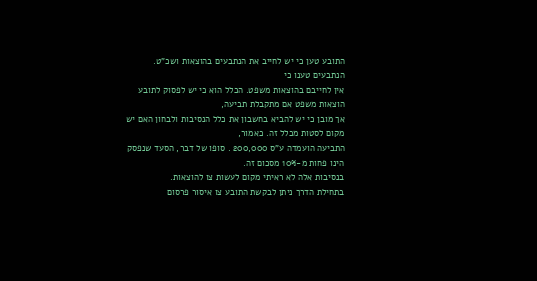התובע טען כי יש לחייב את הנתבעים בהוצאות ושכ"ט. הנתבעים טענו כי
אין לחייבם בהוצאות משפט. הכלל הוא כי יש לפסוק לתובע הוצאות משפט אם מתקבלת תביעה,
אך מובן כי יש להביא בחשבון את כלל הנסיבות ולבחון האם יש מקום לסטות מכלל זה. כאמור,
התביעה הועמדה ע"ס 200,000 . סופו של דבר, הסעד שנפסק הינו פחות מ-10% מסכום זה.
בנסיבות אלה לא ראיתי מקום לעשות צו להוצאות.
בתחילת הדרך ניתן לבקשת התובע צו איסור פרסום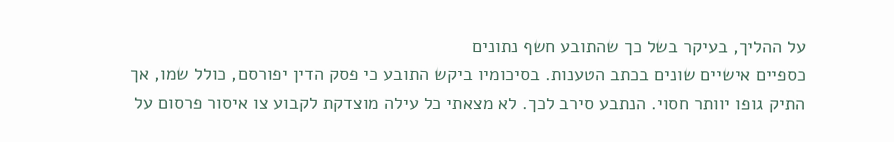על ההליך, בעיקר בשל כך שהתובע חשף נתונים
כספיים אישיים שונים בכתב הטענות. בסיכומיו ביקש התובע כי פסק הדין יפורסם, כולל שמו, אך
התיק גופו יוותר חסוי. הנתבע סירב לכך. לא מצאתי כל עילה מוצדקת לקבוע צו איסור פרסום על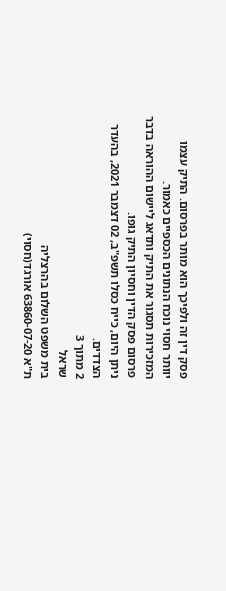פסק דין זה ולפיכך הוא מותר בפרסום. התיק עצמו יוותר חסוי נוכח הנתונים הכספיים כאמור.
המזכירות תסגור את התיק ותדאג ליישום ההוראה בדבר פרסום פסק הדין וחסיון התיק גופו.
ניתן היום, כייח כסלו תשפ"ב, 02 דצמבר 2021, בהעדר הצדדים.
2 מתוך 3
שראל
בית משפט השלום בהרצליה
ת"א 63860-07-20 אורגד(חסוי)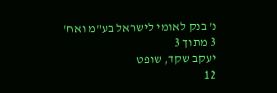נ' בנק לאומי לישראל בע"מ ואח'
3 מתוך 3
יעקב שקד, שופט
12